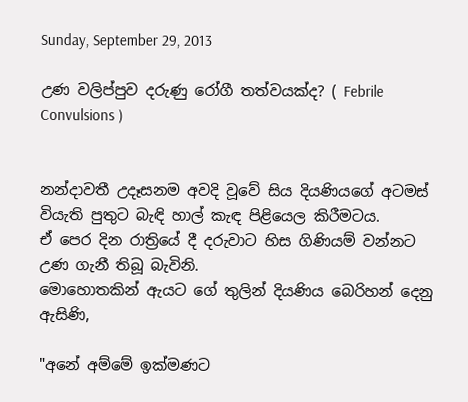Sunday, September 29, 2013

උණ වලිප්පුව දරුණු රෝගී තත්වයක්ද? ( Febrile Convulsions )


නන්දාවතී උදෑසනම අවදි වූවේ සිය දියණියගේ අටමස් වියැති පුතුට බැඳි හාල් කැඳ පිළියෙල කිරීමටය.
ඒ පෙර දින රාත්‍රියේ දී දරුවාට හිස ගිණියම් වන්නට උණ ගැනී තිබූ බැවිනි.
මොහොතකින් ඇයට ගේ තුලින් දියණිය බෙරිහන් දෙනු ඇසිණි,

"අනේ අම්මේ ඉක්මණට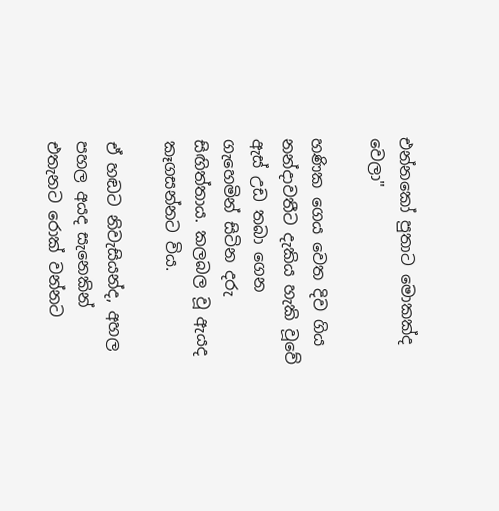එන්නකෝ පුතාට මොකක්ද වෙලා"

හණික ගෙය වෙත දිව ගිය නන්දාවතීට දැකිය හැකි වූවේ ඇස් උඩ තබා ගෙන ගැහෙමින් සිටින දරු සිඟිත්තාය. කලබල වූ ඇයද කෑගසන්නට විය.

ඒ හඬට නිවැසියන්ද, අහල පහල අයද සැනෙකින් එතැනට රොක් වන්නට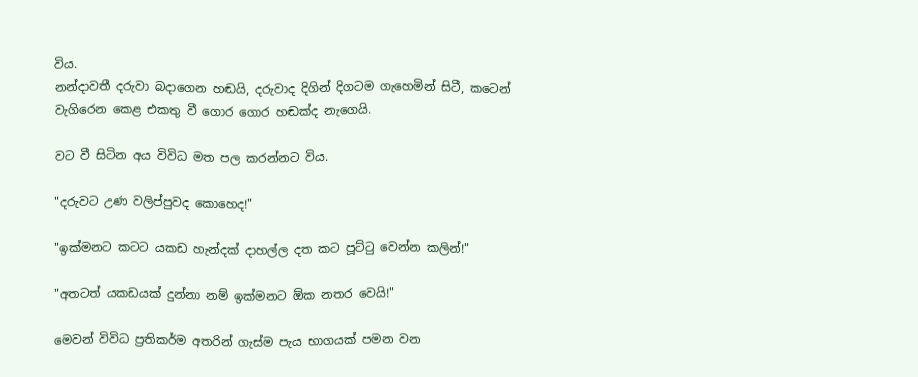විය.
නන්දාවතී දරුවා බදාගෙන හඬයි, දරුවාද දිගින් දිගටම ගැහෙමින් සිටී, කටෙන් වැගිරෙන කෙළ එකතු වී ගොර ගොර හඬක්ද නැගෙයි.

වට වී සිටින අය විවිධ මත පල කරන්නට විය.

"දරුවට උණ වලිප්පුවද කොහෙද!"

"ඉක්මනට කටට යකඩ හැන්දක් දාහල්ල දත කට පූට්ටු වෙන්න කලින්!"

"අතටත් යකඩයක් දුන්නා නම් ඉක්මනට ඕක නතර වෙයි!"

මෙවන් විවිධ ප්‍රතිකර්ම අතරින් ගැස්ම පැය භාගයක් පමන වන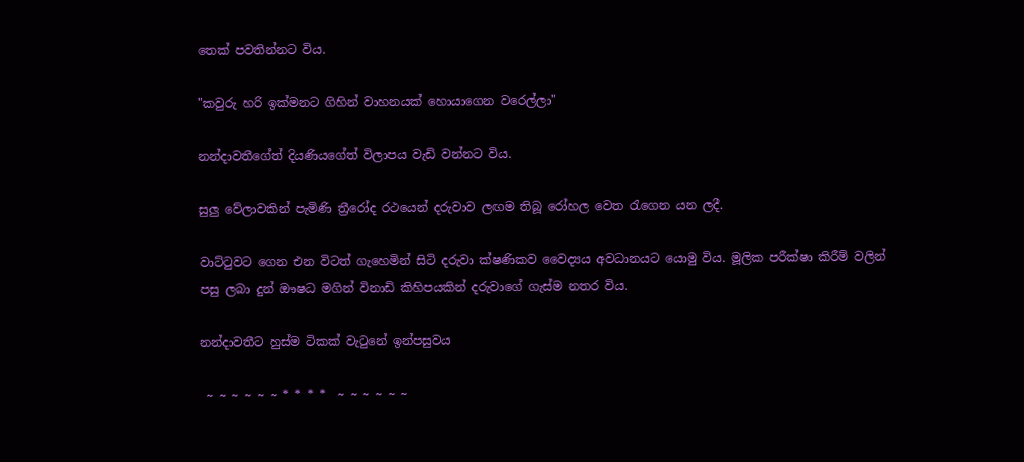තෙක් පවතින්නට විය.

"කවුරු හරි ඉක්මනට ගිහින් වාහනයක් හොයාගෙන වරෙල්ලා"

නන්දාවතීගේත් දියණියගේත් විලාපය වැඩි වන්නට විය.

සුලු වේලාවකින් පැමිණි ත්‍රීරෝද රථයෙන් දරුවාව ලඟම තිබූ රෝහල වෙත රැගෙන යන ලදී.

වාට්ටුවට ගෙන එන විටත් ගැහෙමින් සිටි දරුවා ක්ෂණිකව වෛද්‍යය අවධානයට යොමු විය. මූලික පරීක්ෂා කිරීම් වලින් පසු ලබා දුන් ඖෂධ මගින් විනාඩි කිහිපයකින් දරුවාගේ ගැස්ම නතර විය.

නන්දාවතීට හුස්ම ටිකක් වැටුනේ ඉන්පසුවය

 ~ ~ ~ ~ ~ ~ * * * *  ~ ~ ~ ~ ~ ~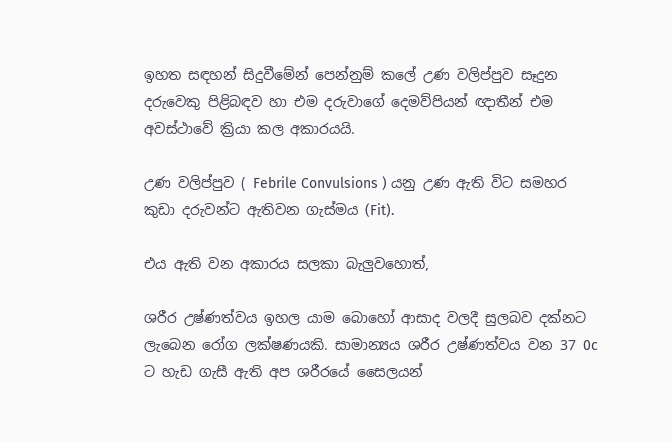ඉහත සඳහන් සිදුවීමේන් පෙන්නුම් කලේ උණ වලිප්පුව සෑදුන දරුවෙකු පිළිබඳව හා එම දරුවාගේ දෙමව්පියන් ඥාතීන් එම අවස්ථාවේ ක්‍රියා කල අකාරයයි.

උණ වලිප්පුව ( Febrile Convulsions ) යනු උණ ඇති විට සමහර කුඩා දරුවන්ට ඇතිවන ගැස්මය (Fit).

එය ඇති වන අකාරය සලකා බැලුවහොත්,

ශරීර උෂ්ණත්වය ඉහල යාම බොහෝ ආසාද වලදී සුලබව දක්නට ලැබෙන රෝග ලක්ෂණයකි. සාමාන්‍යය ශරීර උෂ්ණත්වය වන 37 0c ට හැඩ ගැසී ඇති අප ශරීරයේ සෛලයන්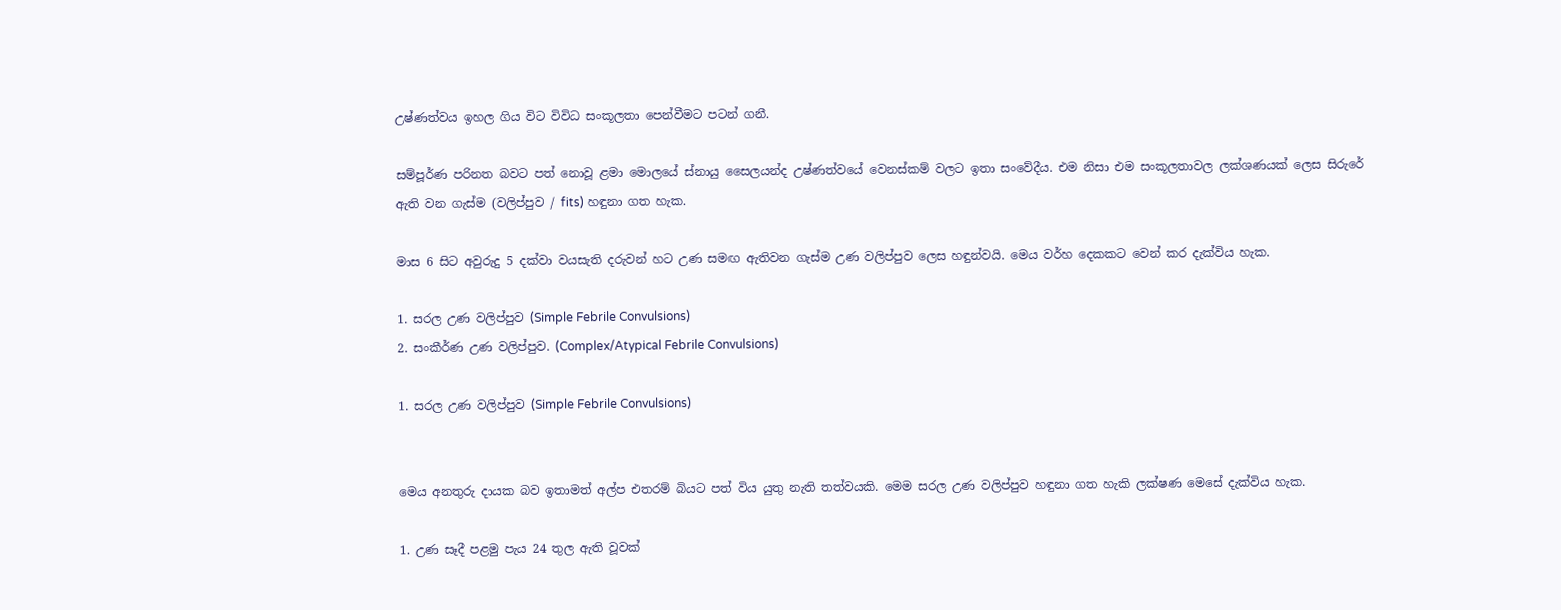උෂ්ණත්වය ඉහල ගිය විට විවිධ සංකූලතා පෙන්වීමට පටන් ගනී.

සම්පූර්ණ පරිනත බවට පත් නොවූ ළමා මොලයේ ස්නායු සෛලයන්ද උෂ්ණත්වයේ වෙනස්කම් වලට ඉතා සංවේදීය. එම නිසා එම සංකූලතාවල ලක්ශණයක් ලෙස සිරුරේ ඇති වන ගැස්ම (වලිප්පුව / fits) හඳුනා ගත හැක.

මාස 6 සිට අවුරුදු 5 දක්වා වයසැති දරුවන් හට උණ සමඟ ඇතිවන ගැස්ම උණ වලිප්පුව ලෙස හඳුන්වයි. මෙය වර්හ දෙකකට වෙන් කර දැක්විය හැක.

1. සරල උණ වලිප්පුව (Simple Febrile Convulsions)
2. සංකීර්ණ උණ වලිප්පුව. (Complex/Atypical Febrile Convulsions)

1. සරල උණ වලිප්පුව (Simple Febrile Convulsions)


මෙය අනතුරු දායක බව ඉතාමත් අල්ප එතරම් බියට පත් විය යුතු නැති තත්වයකි. මෙම සරල උණ වලිප්පුව හඳුනා ගත හැකි ලක්ෂණ මෙසේ දැක්විය හැක.

1. උණ සෑදී පළමු පැය 24 තුල ඇති වූවක්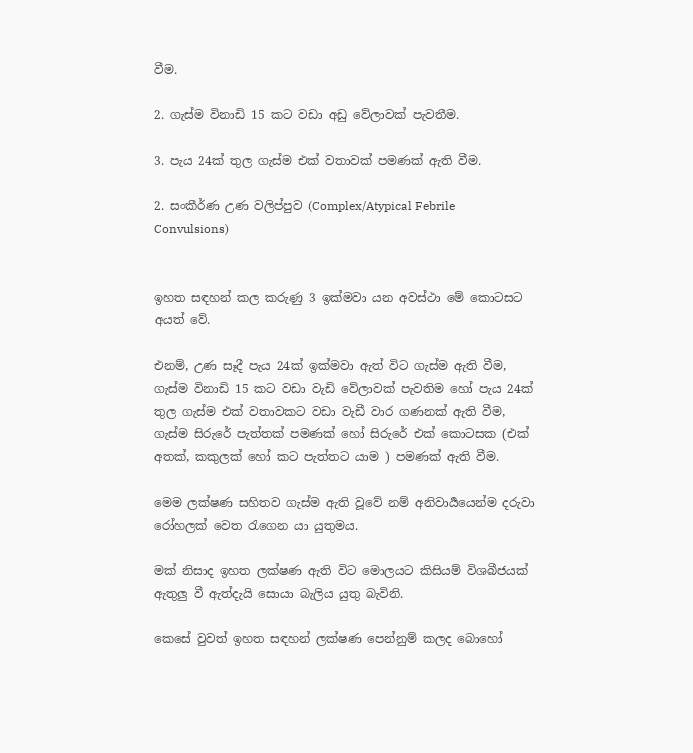වීම.

2. ගැස්ම විනාඩි 15 කට වඩා අඩු වේලාවක් පැවතීම.

3. පැය 24ක් තුල ගැස්ම එක් වතාවක් පමණක් ඇති වීම.

2. සංකීර්ණ උණ වලිප්පුව (Complex/Atypical Febrile Convulsions)


ඉහත සඳහන් කල කරුණු 3 ඉක්මවා යන අවස්ථා මේ කොටසට අයත් වේ.

එනම්, උණ සෑදී පැය 24ක් ඉක්මවා ඇත් විට ගැස්ම ඇති වීම, ගැස්ම විනාඩි 15 කට වඩා වැඩි වේලාවක් පැවතිම හෝ පැය 24ක් තුල ගැස්ම එක් වතාවකට වඩා වැඩී වාර ගණනක් ඇති වීම, ගැස්ම සිරුරේ පැත්තක් පමණක් හෝ සිරුරේ එක් කොටසක (එක් අතක්, කකුලක් හෝ කට පැත්තට යාම ) පමණක් ඇති වීම.

මෙම ලක්ෂණ සහිතව ගැස්ම ඇති වූවේ නම් අනිවාර්‍යයෙන්ම දරුවා රෝහලක් වෙත රැගෙන යා යුතුමය.

මක් නිසාද ඉහත ලක්ෂණ ඇති විට මොලයට කිසියම් විශබීජයක් ඇතුලු වී ඇත්දැයි සොයා බැලිය යුතු බැවිනි.

කෙසේ වුවත් ඉහත සඳහන් ලක්ෂණ පෙන්නුම් කලද බොහෝ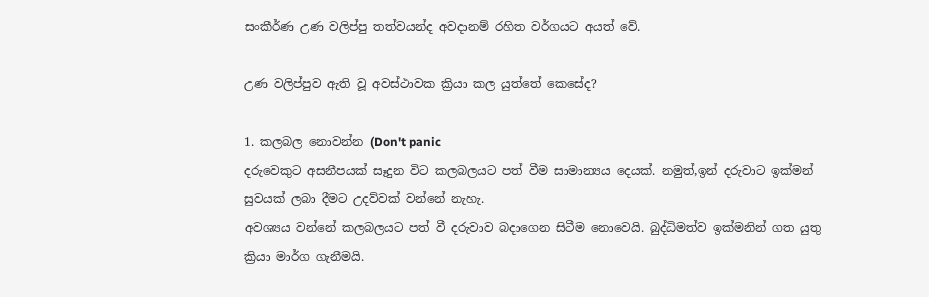සංකීර්ණ උණ වලිප්පු තත්වයන්ද අවදානම් රහිත වර්ගයට අයත් වේ.

උණ වලිප්පුව ඇති වූ අවස්ථාවක ක්‍රියා කල යුත්තේ කෙසේද?

1. කලබල නොවන්න (Don't panic
දරුවෙකුට අසනීපයක් සෑදුන විට කලබලයට පත් වීම සාමාන්‍යය දෙයක්. නමුත්,ඉන් දරුවාට ඉක්මන් සුවයක් ලබා දීමට උදව්වක් වන්නේ නැහැ.
අවශ්‍යය වන්නේ කලබලයට පත් වී දරුවාව බදාගෙන සිටීම නොවෙයි. බුද්ධිමත්ව ඉක්මනින් ගත යුතු ක්‍රියා මාර්ග ගැනීමයි.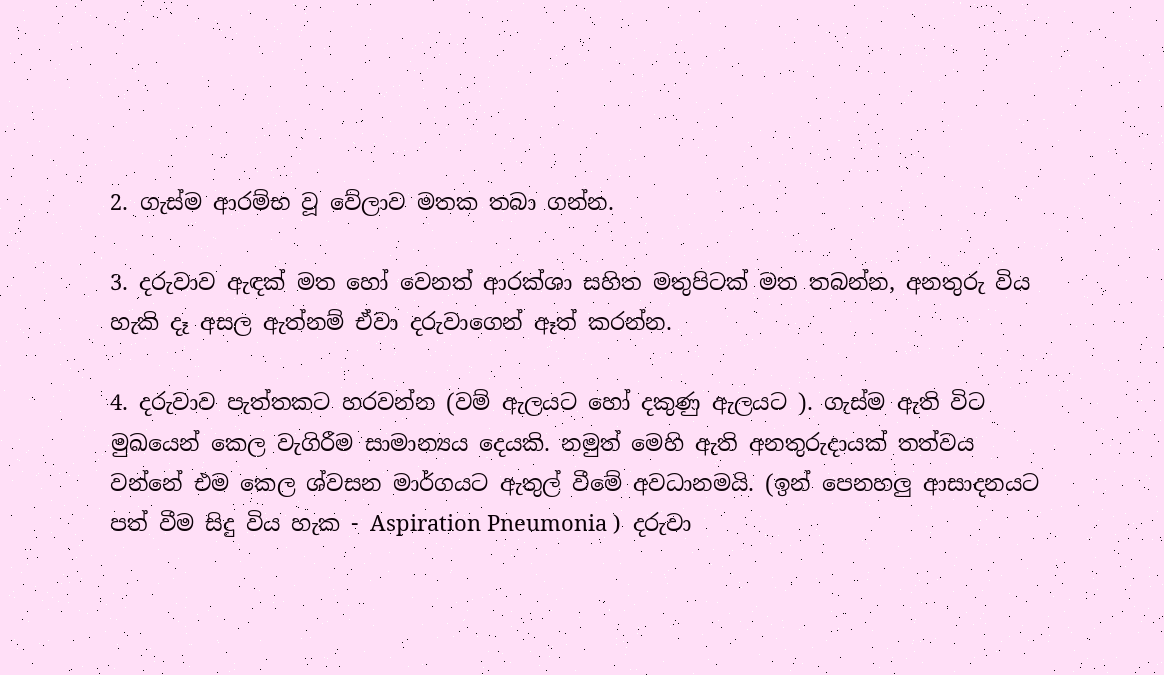2. ගැස්ම ආරම්භ වූ වේලාව මතක තබා ගන්න.

3. දරුවාව ඇඳක් මත හෝ වෙනත් ආරක්ශා සහිත මතුපිටක් මත තබන්න, අනතුරු විය හැකි දෑ අසල ඇත්නම් ඒවා දරුවාගෙන් ඈත් කරන්න.

4. දරුවාව පැත්තකට හරවන්න (වම් ඇලයට හෝ දකුණු ඇලයට ). ගැස්ම ඇති විට මුඛයෙන් කෙල වැගිරීම සාමාන්‍යය දෙයකි. නමුත් මෙහි ඇති අනතුරුදායක් තත්වය වන්නේ එම කෙල ශ්වසන මාර්ගයට ඇතුල් වීමේ අවධානමයි. (ඉන් පෙනහලු ආසාදනයට පත් වීම සිදු විය හැක - Aspiration Pneumonia )  දරුවා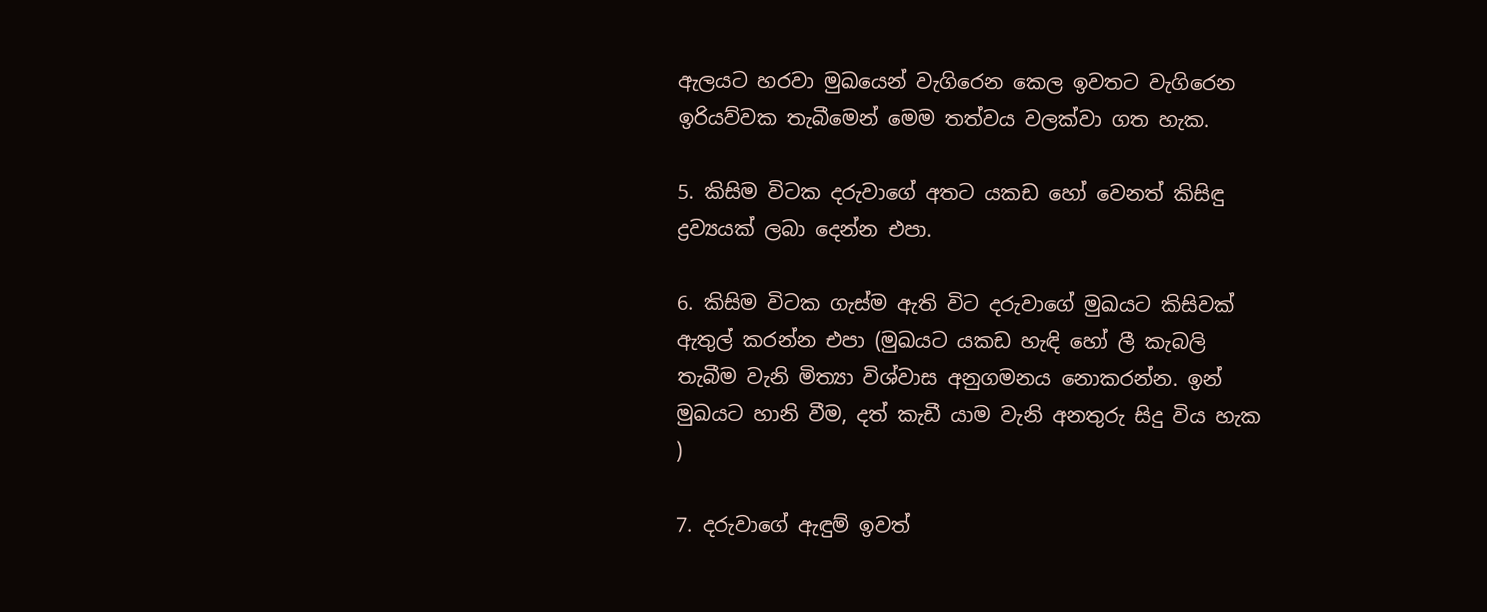ඇලයට හරවා මුඛයෙන් වැගිරෙන කෙල ඉවතට වැගිරෙන ඉරියව්වක තැබීමෙන් මෙම තත්වය වලක්වා ගත හැක.

5. කිසිම විටක දරුවාගේ අතට යකඩ හෝ වෙනත් කිසිඳු ද්‍රව්‍යයක් ලබා දෙන්න එපා.

6. කිසිම විටක ගැස්ම ඇති විට දරුවාගේ මුඛයට කිසිවක් ඇතුල් කරන්න එපා (මුඛයට යකඩ හැඳි හෝ ලී කැබලි තැබීම වැනි මිත්‍යා විශ්වාස අනුගමනය නොකරන්න. ඉන් මුඛයට හානි වීම, දත් කැඩී යාම වැනි අනතුරු සිදු විය හැක )

7. දරුවාගේ ඇඳුම් ඉවත්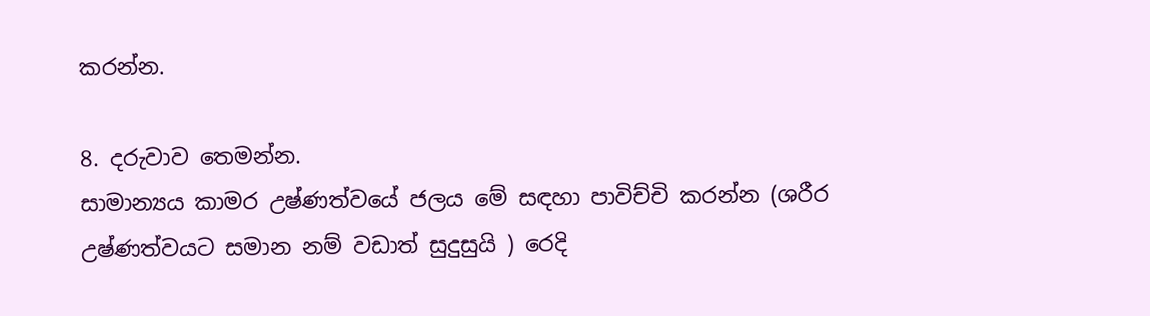කරන්න.

8. දරුවාව තෙමන්න.
සාමාන්‍යය කාමර උෂ්ණත්වයේ ජලය මේ සඳහා පාවිච්චි කරන්න (ශරීර උෂ්ණත්වයට සමාන නම් වඩාත් සුදුසුයි ) රෙදි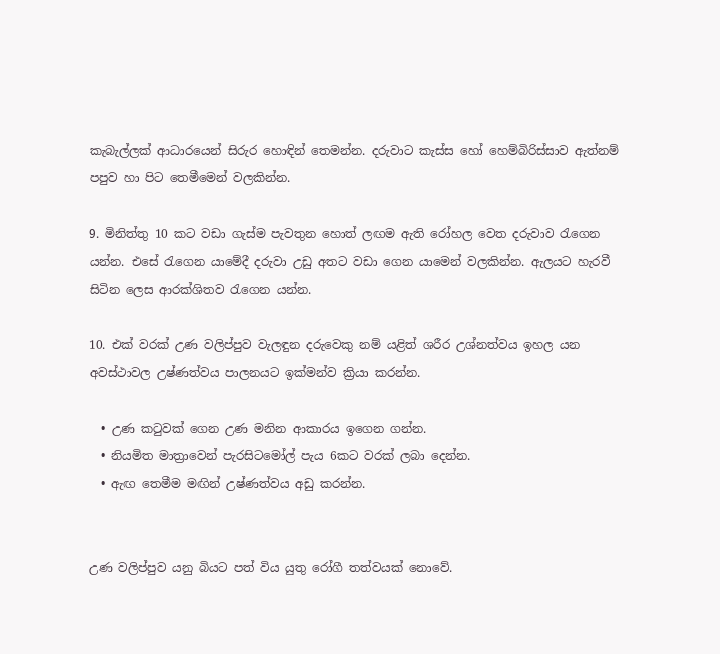කැබැල්ලක් ආධාරයෙන් සිරුර හොඳින් තෙමන්න. දරුවාට කැස්ස හෝ හෙම්බිරිස්සාව ඇත්නම් පපුව හා පිට තෙමීමෙන් වලකින්න.

9. මිනිත්තු 10 කට වඩා ගැස්ම පැවතුන හොත් ලඟම ඇති රෝහල වෙත දරුවාව රැගෙන යන්න. එසේ රැගෙන යාමේදී දරුවා උඩු අතට වඩා ගෙන යාමෙන් වලකින්න. ඇලයට හැරවී සිටින ලෙස ආරක්ශිතව රැගෙන යන්න.

10. එක් වරක් උණ වලිප්පුව වැලඳුන දරුවෙකු නම් යළිත් ශරීර උශ්නත්වය ඉහල යන අවස්ථාවල උෂ්ණත්වය පාලනයට ඉක්මන්ව ක්‍රියා කරන්න.

  • උණ කටුවක් ගෙන උණ මනින ආකාරය ඉගෙන ගන්න.
  • නියමිත මාත්‍රාවෙන් පැරසිටමෝල් පැය 6කට වරක් ලබා දෙන්න.
  • ඇඟ තෙමීම මඟින් උෂ්ණත්වය අඩු කරන්න.


උණ වලිප්පුව යනු බියට පත් විය යුතු රෝගී තත්වයක් නොවේ.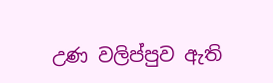උණ වලිප්පුව ඇති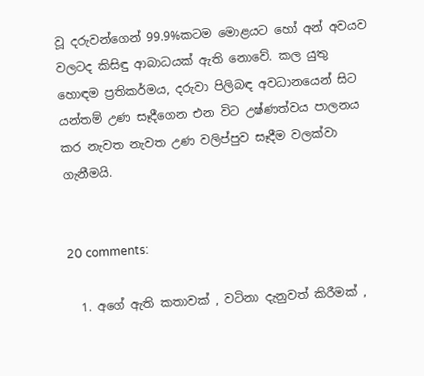වූ දරුවන්ගෙන් 99.9%කටම මොළයට හෝ අන් අවයව වලටද කිසිඳු ආබාධයක් ඇති නොවේ. කල යුතු හොඳම ප්‍රතිකර්මය, දරුවා පිලිබඳ අවධානයෙන් සිට යන්තම් උණ සෑදීගෙන එන විට උෂ්ණත්වය පාලනය කර නැවත නැවත උණ වලිප්පුව සෑදීම වලක්වා ගැනීමයි.


20 comments:

  1. අගේ ඇති කතාවක් , වටිනා දැනුවත් කිරීමක් ,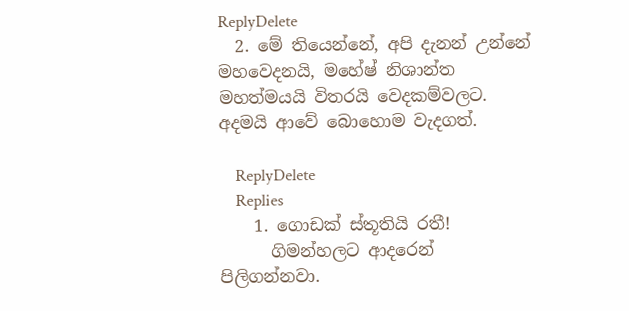ReplyDelete
  2. මේ තියෙන්නේ, අපි දැනන් උන්නේ මහවෙදනයි, මහේෂ් නිශාන්ත මහත්මයයි විතරයි වෙදකම්වලට. අදමයි ආවේ බොහොම වැදගත්.

    ReplyDelete
    Replies
    1. ගොඩක් ස්තූතියි රතී!
      ගිමන්හලට ආදරෙන් පිලිගන්නවා.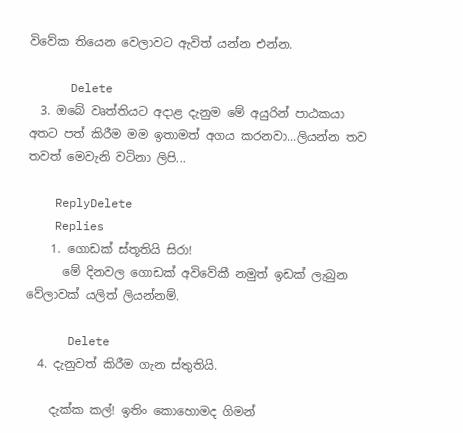විවේක තියෙන වෙලාවට ඇවිත් යන්න එන්න.

      Delete
  3. ඔබේ වෘත්තියට අදාළ දැනුම මේ අයුරින් පාඨකයා අතට පත් කිරීම මම ඉතාමත් අගය කරනවා...ලියන්න තව තවත් මෙවැනි වටිනා ලිපි...

    ReplyDelete
    Replies
    1. ගොඩක් ස්තූතියි සිරා!
      මේ දිනවල ගොඩක් අවිවේකී නමුත් ඉඩක් ලැබුන වේලාවක් යලිත් ලියන්නම්.

      Delete
  4. දැනුවත් කිරීම ගැන ස්තුතියි.

    දැක්ක කල්! ඉතිං කොහොමද ගිමන්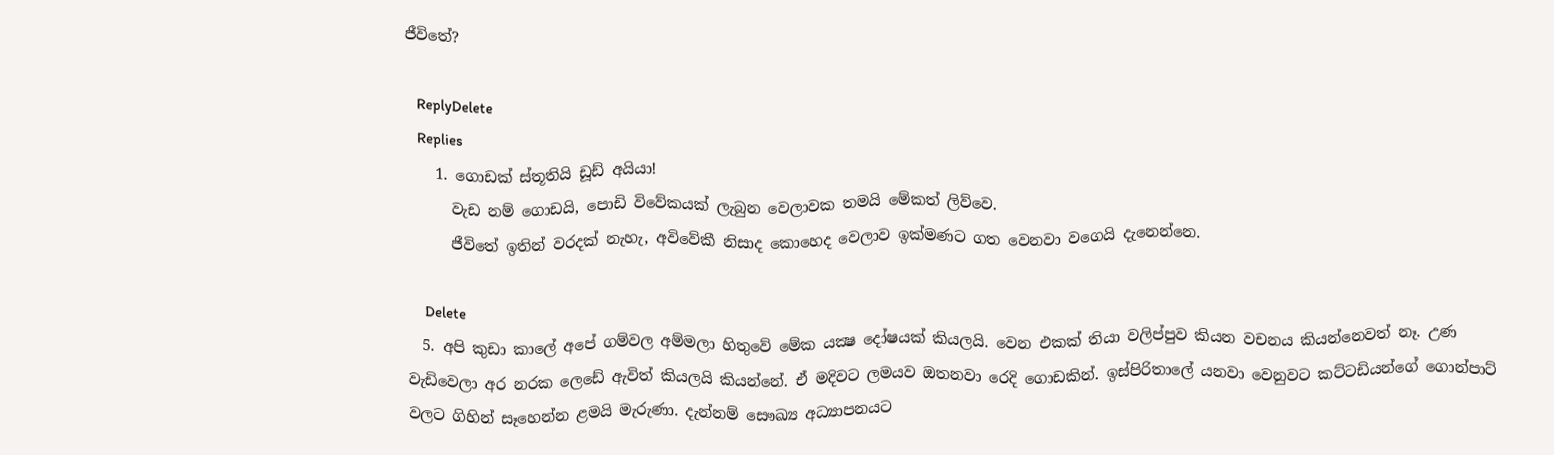ජීවිතේ?

    ReplyDelete
    Replies
    1. ගොඩක් ස්තූතියි ඩූඩ් අයියා!
      වැඩ නම් ගොඩයි, පොඩි විවේකයක් ලැබුන වෙලාවක තමයි මේකත් ලිව්වෙ.
      ජීවිතේ ඉතින් වරදක් නැහැ, අවිවේකී නිසාද කොහෙද වෙලාව ඉක්මණට ගත වෙනවා වගෙයි දැනෙන්නෙ.

      Delete
  5. අපි කුඩා කාලේ අපේ ගම්වල අම්මලා හිතුවේ මේක යක්‍ෂ දෝෂයක් කියලයි. වෙන එකක් තියා වලිප්පුව කියන වචනය කියන්නෙවත් නෑ. උණ වැඩිවෙලා අර නරක ලෙඩේ ඇවිත් කියලයි කියන්නේ. ඒ මදිවට ලමයව ඔතනවා රෙදි ගොඩකින්. ඉස්පිරිතාලේ යනවා වෙනුවට කට්ටඩියන්ගේ ගොන්පාට් වලට ගිහින් සෑහෙන්න ළමයි මැරුණා. දැන්නම් සෞඛ්‍ය අධ්‍යාපනයට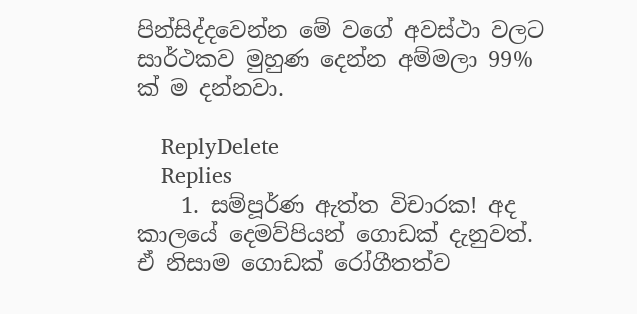පින්සිද්දවෙන්න මේ වගේ අවස්ථා වලට සාර්ථකව මුහුණ දෙන්න අම්මලා 99% ක් ම දන්නවා.

    ReplyDelete
    Replies
    1. සම්පූර්ණ ඇත්ත විචාරක! අද කාලයේ දෙමව්පියන් ගොඩක් දැනුවත්. ඒ නිසාම ගොඩක් රෝගීතත්ව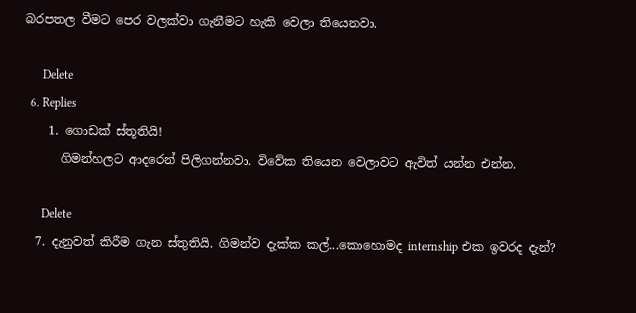බරපතල වීමට පෙර වලක්වා ගැනීමට හැකි වෙලා තියෙනවා.

      Delete
  6. Replies
    1. ගොඩක් ස්තූතියි!
      ගිමන්හලට ආදරෙන් පිලිගන්නවා. විවේක තියෙන වෙලාවට ඇවිත් යන්න එන්න.

      Delete
  7. දැනුවත් කිරීම ගැන ස්තුතියි. ගිමන්ව දැක්ක කල්...කොහොමද internship එක ඉවරද දැන්?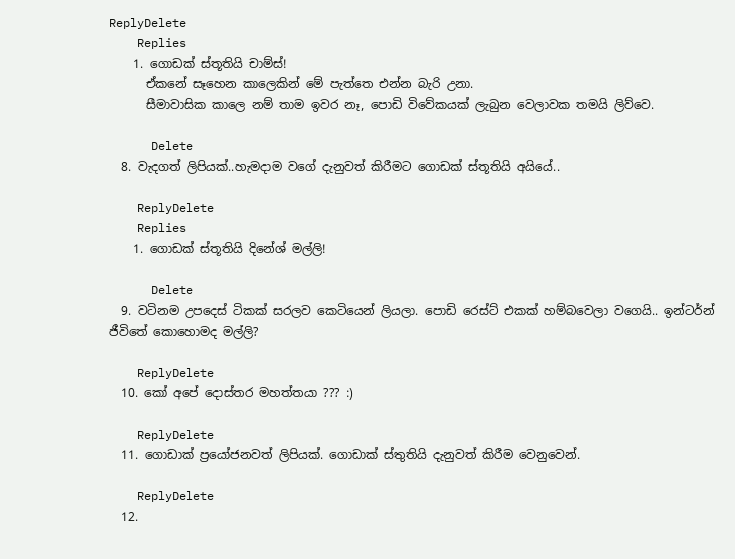ReplyDelete
    Replies
    1. ගොඩක් ස්තූතියි චාම්ස්!
      ඒකනේ සෑහෙන කාලෙකින් මේ පැත්තෙ එන්න බැරි උනා.
      සීමාවාසික කාලෙ නම් තාම ඉවර නෑ, පොඩි විවේකයක් ලැබුන වෙලාවක තමයි ලිව්වෙ.

      Delete
  8. වැදගත් ලිපියක්..හැමදාම වගේ දැනුවත් කිරීමට ගොඩක් ස්තූතියි අයියේ..

    ReplyDelete
    Replies
    1. ගොඩක් ස්තූතියි දිනේශ් මල්ලි!

      Delete
  9. වටිනම උපදෙස් ටිකක් සරලව කෙටියෙන් ලියලා. පොඩි රෙස්ට් එකක් හම්බවෙලා වගෙයි.. ඉන්ටර්න් ජීවිතේ කොහොමද මල්ලි?

    ReplyDelete
  10. කෝ අපේ දොස්තර මහත්තයා ??? :)

    ReplyDelete
  11. ගොඩාක් ප්‍රයෝජනවත් ලිපියක්. ගොඩාක් ස්තුතියි දැනුවත් කිරීම වෙනුවෙන්.

    ReplyDelete
  12.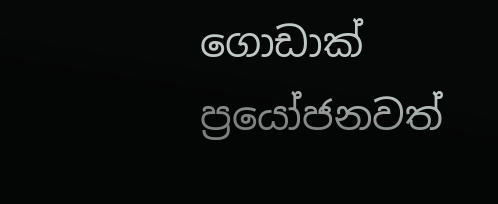ගොඩාක් ප්‍රයෝජනවත්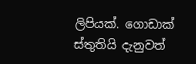ලිපියක්. ගොඩාක් ස්තුතියි දැනුවත්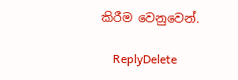කිරීම වෙනුවෙන්.

    ReplyDelete